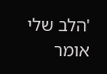'הלב שלי אומר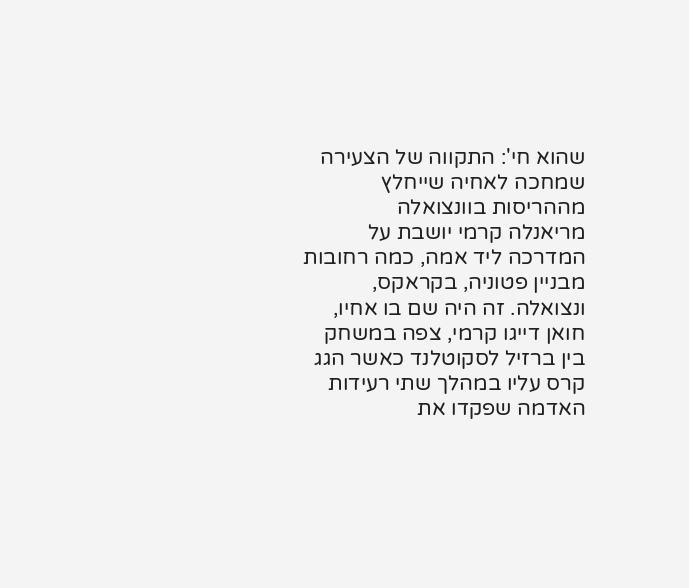שהוא חי': התקווה של הצעירה שמחכה לאחיה שייחלץ מההריסות בוונצואלה
מריאנלה קרמי יושבת על המדרכה ליד אמה, כמה רחובות מבניין פטוניה, בקראקס, ונצואלה. זה היה שם בו אחיו, חואן דייגו קרמי, צפה במשחק בין ברזיל לסקוטלנד כאשר הגג קרס עליו במהלך שתי רעידות האדמה שפקדו את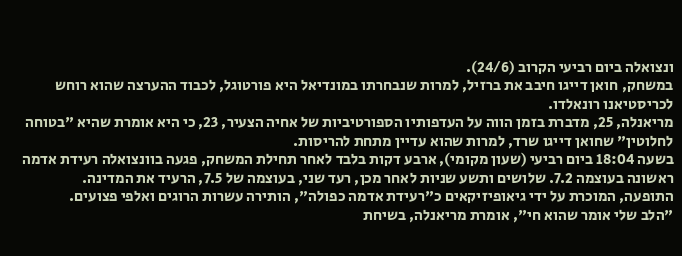ונצואלה ביום רביעי הקרוב (24/6).
במשחק, חואן דייגו חיבב את ברזיל, למרות שנבחרתו במונדיאל היא פורטוגל, לכבוד ההערצה שהוא רוחש לכריסטיאנו רונאלדו.
מריאנלה, 25, מדברת בזמן הווה על העדפותיו הספורטיביות של אחיה הצעיר, 23, כי היא אומרת שהיא "בטוחה לחלוטין" שחואן דייגו שרד, למרות שהוא עדיין מתחת להריסות.
בשעה 18:04 ביום רביעי (שעון מקומי), ארבע דקות בלבד לאחר תחילת המשחק, פגעה בוונצואלה רעידת אדמה ראשונה בעוצמה 7.2. שלושים ותשע שניות לאחר מכן, רעד שני, בעוצמה של 7.5, הרעיד את המדינה.
התופעה, המוכרת על ידי גיאופיזיקאים כ"רעידת אדמה כפולה", הותירה עשרות הרוגים ואלפי פצועים.
"הלב שלי אומר שהוא חי", אומרת מריאנלה, בשיחת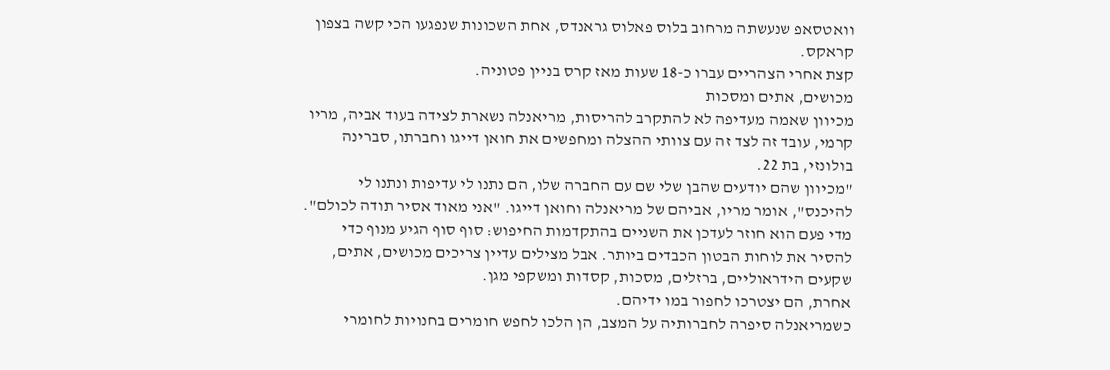וואטסאפ שנעשתה מרחוב בלוס פאלוס גראנדס, אחת השכונות שנפגעו הכי קשה בצפון קראקס.
קצת אחרי הצהריים עברו כ-18 שעות מאז קרס בניין פטוניה.
מכושים, אתים ומסכות
מכיוון שאמה מעדיפה לא להתקרב להריסות, מריאנלה נשארת לצידה בעוד אביה, מריו קרמי, עובד זה לצד זה עם צוותי ההצלה ומחפשים את חואן דייגו וחברתו, סברינה בולונזי, בת 22.
"מכיוון שהם יודעים שהבן שלי שם עם החברה שלו, הם נתנו לי עדיפות ונתנו לי להיכנס", אומר מריו, אביהם של מריאנלה וחואן דייגו. "אני מאוד אסיר תודה לכולם".
מדי פעם הוא חוזר לעדכן את השניים בהתקדמות החיפוש: סוף סוף הגיע מנוף כדי להסיר את לוחות הבטון הכבדים ביותר. אבל מצילים עדיין צריכים מכושים, אתים, שקעים הידראוליים, ברזלים, מסכות, קסדות ומשקפי מגן.
אחרת, הם יצטרכו לחפור במו ידיהם.
כשמריאנלה סיפרה לחברותיה על המצב, הן הלכו לחפש חומרים בחנויות לחומרי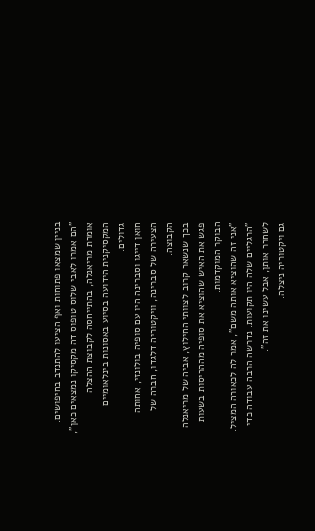בניין שמצאו פתוחות ואף הציעו להתנדב בחיפושים.
"הם אמרו לאבי שלוס טופוס דה מקסיקו נמצאים כאן", אומרת מריאנלה, בהתייחסה לקבוצת ההצלה המקסיקנית הידועה בסיוע באסונות בינלאומיים גדולים.
חואן דייגו וסברינה היו עם סופיה בולונזי, אחותה הצעירה של סברינה, וויקטוריה דלגדו, חברה של הקבוצה.
בכך שנשאר קרוב לצוותי החילוץ, אביה של מריאנלה פגש את האיש שהוציא את סופיה מההריסות בשעות הבוקר המוקדמות.
"אני זה שהוציא אותה משם", אמר לה לכאורה המציל. "הרגליים שלה היו תקועות. נדרשה הרבה עבודה כדי לשחרר אותן, אבל עשינו את זה".
גם ויקטוריה ניצלה.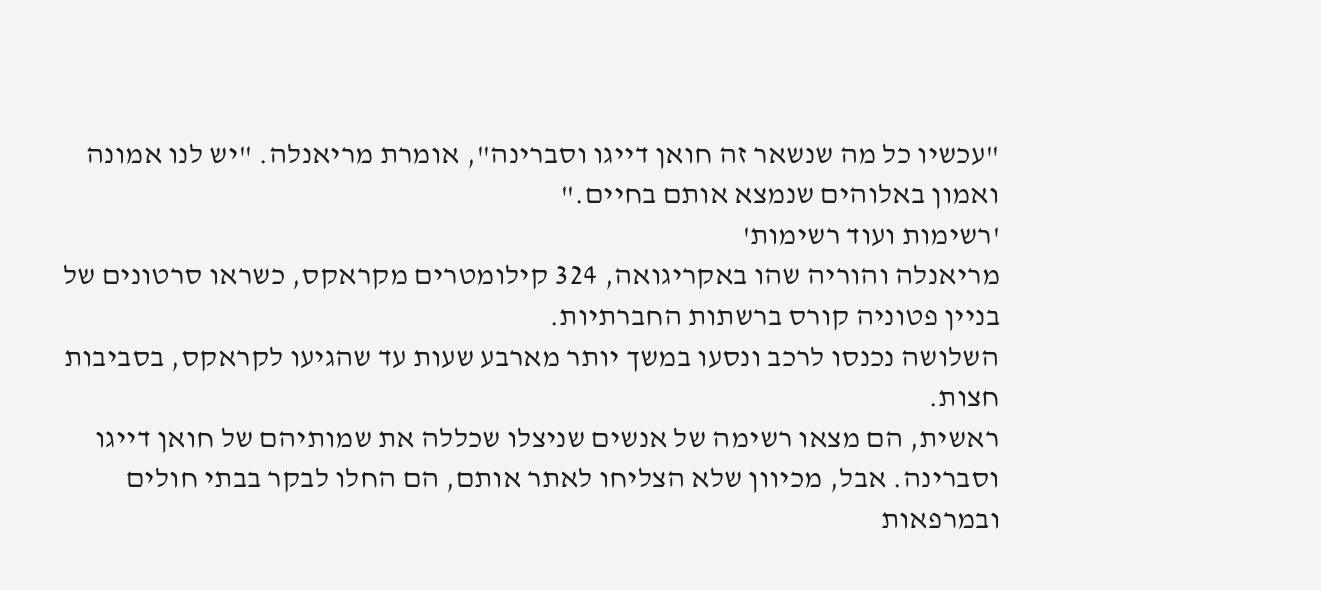"עכשיו כל מה שנשאר זה חואן דייגו וסברינה", אומרת מריאנלה. "יש לנו אמונה ואמון באלוהים שנמצא אותם בחיים."
'רשימות ועוד רשימות'
מריאנלה והוריה שהו באקריגואה, 324 קילומטרים מקראקס, כשראו סרטונים של בניין פטוניה קורס ברשתות החברתיות.
השלושה נכנסו לרכב ונסעו במשך יותר מארבע שעות עד שהגיעו לקראקס, בסביבות חצות.
ראשית, הם מצאו רשימה של אנשים שניצלו שכללה את שמותיהם של חואן דייגו וסברינה. אבל, מכיוון שלא הצליחו לאתר אותם, הם החלו לבקר בבתי חולים ובמרפאות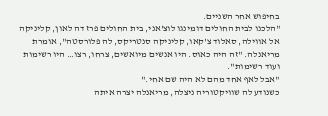בחיפוש אחר השניים.
"הלכנו לבית החולים דומינגו לוצ'אני, בית החולים פרז דה לאון, קליניקה אל אווילה, סאלוד צ'קאו, קליניקה סנטריקס, לה פלורסטה", אומרת מריאנלה. "זה היה כאוס. היו אנשים מיואשים, צרחו, רצו… היו רשימות ועוד רשימות".
"אבל לאף אחד מהם לא היה שם אחי."
כשנודע לה שוויקטוריה ניצלה, מריאנלה יצרה איתה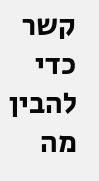קשר כדי להבין מה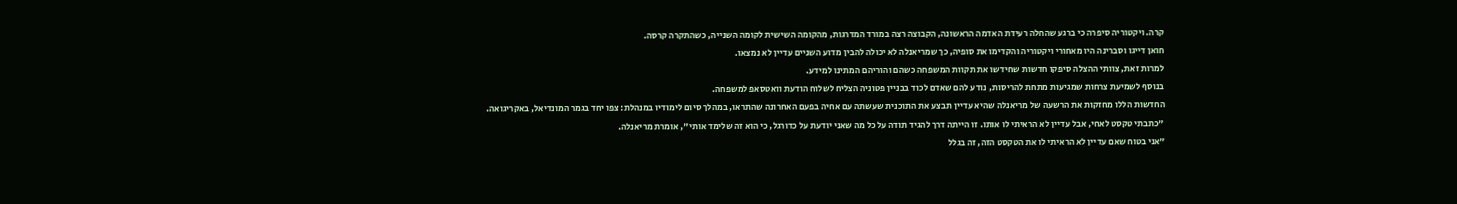קרה. ויקטוריה סיפרה כי ברגע שהחלה רעידת האדמה הראשונה, הקבוצה רצה במורד המדרגות, מהקומה השישית לקומה השנייה, כשהתקרה קרסה.
חואן דייגו וסברינה היו מאחורי ויקטוריה והקדימו את סופיה, כך שמריאנלה לא יכולה להבין מדוע השניים עדיין לא נמצאו.
למרות זאת, צוותי ההצלה סיפקו חדשות שחידשו את תקוות המשפחה כשהם והוריהם המתינו למידע.
בנוסף לשמיעת צרחות שמגיעות מתחת להריסות, נודע להם שאדם לכוד בבניין פטוניה הצליח לשלוח הודעת וואטסאפ למשפחה.
החדשות הללו מחזקות את הרשעה של מריאנלה שהיא עדיין תבצע את התוכנית שעשתה עם אחיה בפעם האחרונה שהתראו, במהלך סיום לימודיו במנהלת: צפו יחד בגמר המונדיאל, באקריגואה.
"כתבתי טקסט לאחי, אבל עדיין לא הראיתי לו אותו. זו הייתה דרך להגיד תודה על כל מה שאני יודעת על כדורגל, כי הוא זה שלימד אותי", אומרת מריאנלה.
"אני בטוח שאם עדיין לא הראיתי לו את הטקסט הזה, זה בגלל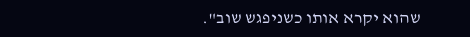שהוא יקרא אותו כשניפגש שוב".